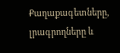Քաղաքագետները, լրագրողները և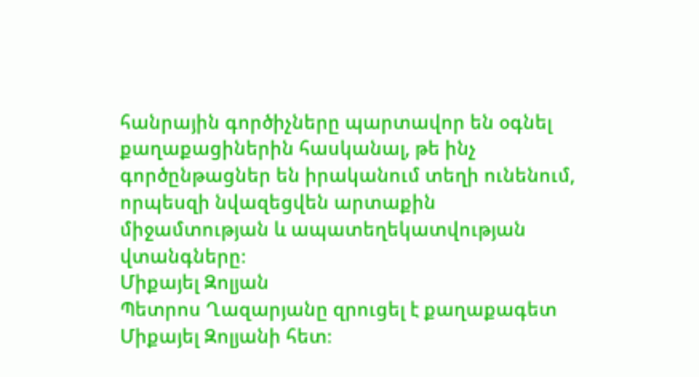հանրային գործիչները պարտավոր են օգնել քաղաքացիներին հասկանալ, թե ինչ գործընթացներ են իրականում տեղի ունենում, որպեսզի նվազեցվեն արտաքին միջամտության և ապատեղեկատվության վտանգները։
Միքայել Զոլյան
Պետրոս Ղազարյանը զրուցել է քաղաքագետ Միքայել Զոլյանի հետ։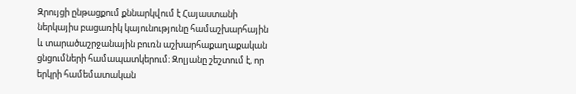Զրույցի ընթացքում քննարկվում է Հայաստանի ներկայիս բացառիկ կայունությունը համաշխարհային և տարածաշրջանային բուռն աշխարհաքաղաքական ցնցումների համապատկերում։ Զոլյանը շեշտում է, որ երկրի համեմատական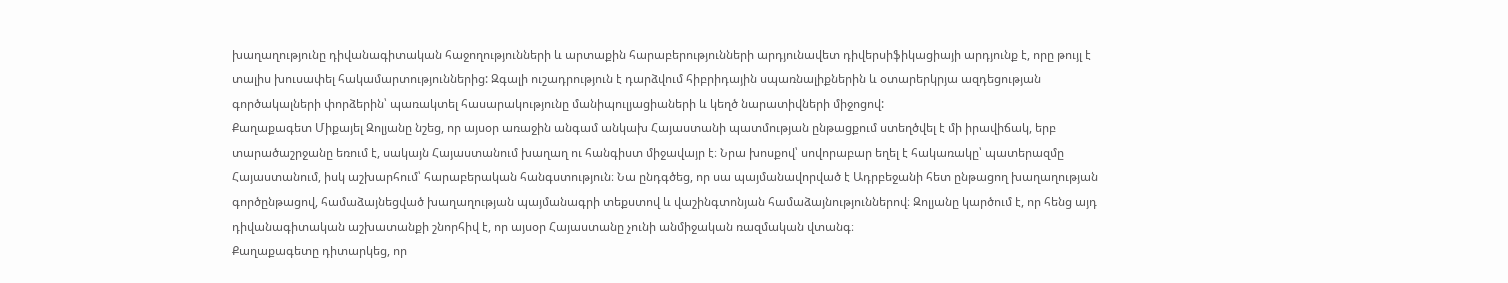խաղաղությունը դիվանագիտական հաջողությունների և արտաքին հարաբերությունների արդյունավետ դիվերսիֆիկացիայի արդյունք է, որը թույլ է տալիս խուսափել հակամարտություններից: Զգալի ուշադրություն է դարձվում հիբրիդային սպառնալիքներին և օտարերկրյա ազդեցության գործակալների փորձերին՝ պառակտել հասարակությունը մանիպուլյացիաների և կեղծ նարատիվների միջոցով:
Քաղաքագետ Միքայել Զոլյանը նշեց, որ այսօր առաջին անգամ անկախ Հայաստանի պատմության ընթացքում ստեղծվել է մի իրավիճակ, երբ տարածաշրջանը եռում է, սակայն Հայաստանում խաղաղ ու հանգիստ միջավայր է։ Նրա խոսքով՝ սովորաբար եղել է հակառակը՝ պատերազմը Հայաստանում, իսկ աշխարհում՝ հարաբերական հանգստություն։ Նա ընդգծեց, որ սա պայմանավորված է Ադրբեջանի հետ ընթացող խաղաղության գործընթացով, համաձայնեցված խաղաղության պայմանագրի տեքստով և վաշինգտոնյան համաձայնություններով։ Զոլյանը կարծում է, որ հենց այդ դիվանագիտական աշխատանքի շնորհիվ է, որ այսօր Հայաստանը չունի անմիջական ռազմական վտանգ։
Քաղաքագետը դիտարկեց, որ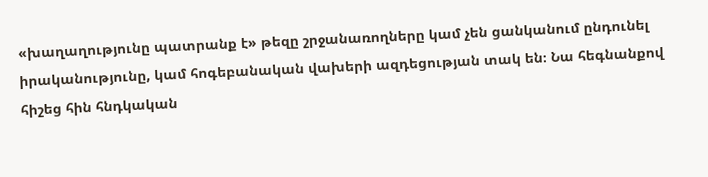«խաղաղությունը պատրանք է» թեզը շրջանառողները կամ չեն ցանկանում ընդունել իրականությունը, կամ հոգեբանական վախերի ազդեցության տակ են։ Նա հեգնանքով հիշեց հին հնդկական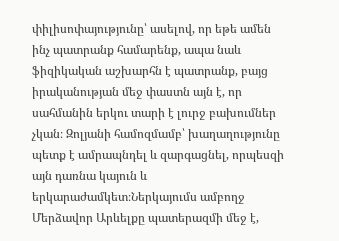փիլիսոփայությունը՝ ասելով, որ եթե ամեն ինչ պատրանք համարենք, ապա նաև ֆիզիկական աշխարհն է պատրանք, բայց իրականության մեջ փաստն այն է, որ սահմանին երկու տարի է լուրջ բախումներ չկան։ Զոլյանի համոզմամբ՝ խաղաղությունը պետք է ամրապնդել և զարգացնել, որպեսզի այն դառնա կայուն և երկարաժամկետ։Ներկայումս ամբողջ Մերձավոր Արևելքը պատերազմի մեջ է,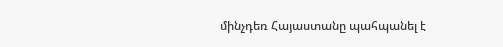մինչդեռ Հայաստանը պահպանել է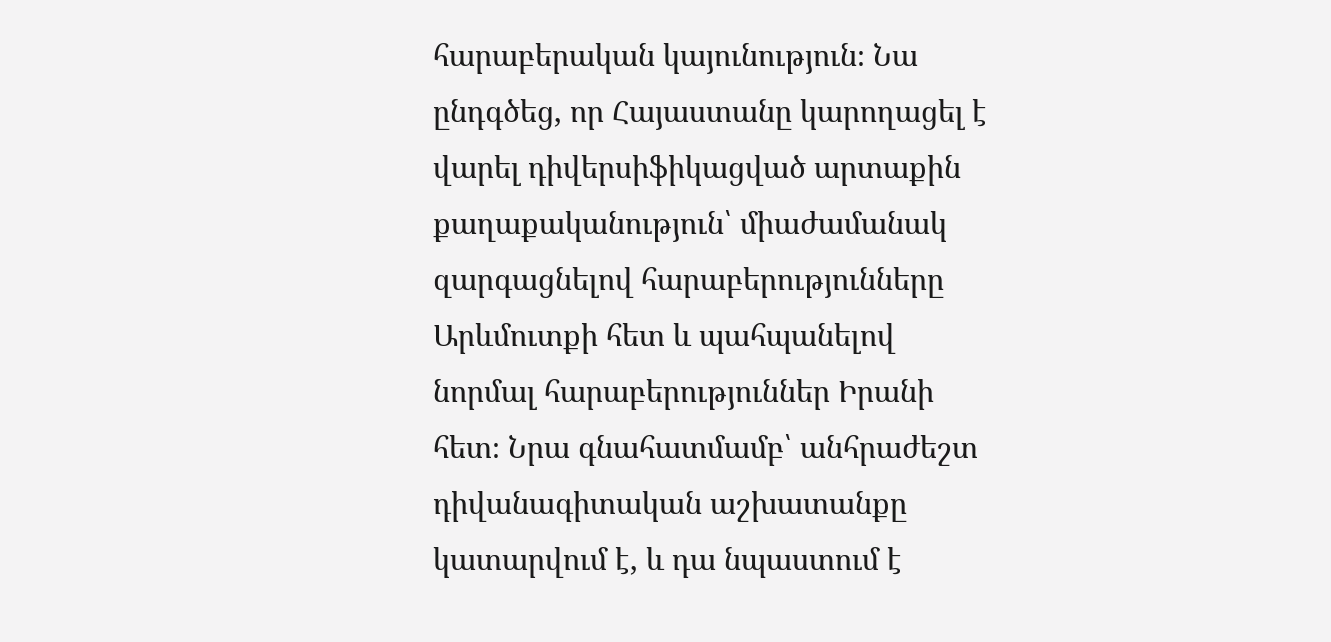հարաբերական կայունություն։ Նա ընդգծեց, որ Հայաստանը կարողացել է վարել դիվերսիֆիկացված արտաքին քաղաքականություն՝ միաժամանակ զարգացնելով հարաբերությունները Արևմուտքի հետ և պահպանելով նորմալ հարաբերություններ Իրանի հետ։ Նրա գնահատմամբ՝ անհրաժեշտ դիվանագիտական աշխատանքը կատարվում է, և դա նպաստում է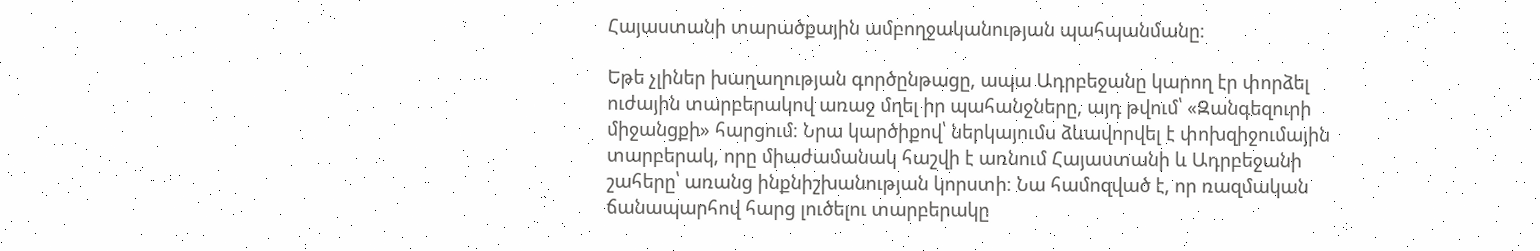Հայաստանի տարածքային ամբողջականության պահպանմանը։

Եթե չլիներ խաղաղության գործընթացը, ապա Ադրբեջանը կարող էր փորձել ուժային տարբերակով առաջ մղել իր պահանջները, այդ թվում՝ «Զանգեզուրի միջանցքի» հարցում։ Նրա կարծիքով՝ ներկայումս ձևավորվել է փոխզիջումային տարբերակ, որը միաժամանակ հաշվի է առնում Հայաստանի և Ադրբեջանի շահերը՝ առանց ինքնիշխանության կորստի։ Նա համոզված է, որ ռազմական ճանապարհով հարց լուծելու տարբերակը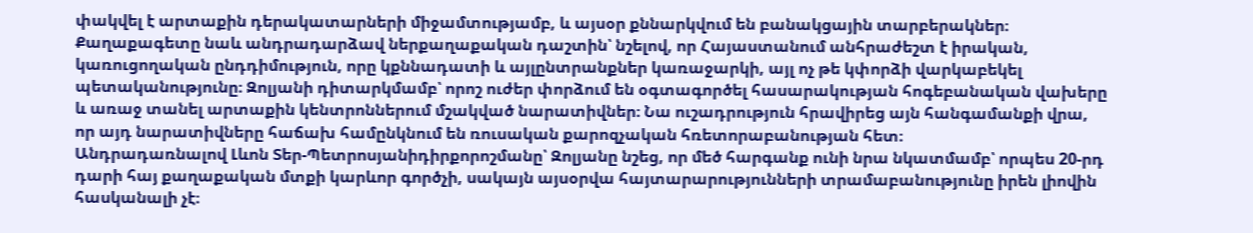փակվել է արտաքին դերակատարների միջամտությամբ, և այսօր քննարկվում են բանակցային տարբերակներ։
Քաղաքագետը նաև անդրադարձավ ներքաղաքական դաշտին՝ նշելով, որ Հայաստանում անհրաժեշտ է իրական, կառուցողական ընդդիմություն, որը կքննադատի և այլընտրանքներ կառաջարկի, այլ ոչ թե կփորձի վարկաբեկել պետականությունը։ Զոլյանի դիտարկմամբ՝ որոշ ուժեր փորձում են օգտագործել հասարակության հոգեբանական վախերը և առաջ տանել արտաքին կենտրոններում մշակված նարատիվներ։ Նա ուշադրություն հրավիրեց այն հանգամանքի վրա, որ այդ նարատիվները հաճախ համընկնում են ռուսական քարոզչական հռետորաբանության հետ։
Անդրադառնալով Լևոն Տեր-Պետրոսյանիդիրքորոշմանը՝ Զոլյանը նշեց, որ մեծ հարգանք ունի նրա նկատմամբ՝ որպես 20-րդ դարի հայ քաղաքական մտքի կարևոր գործչի, սակայն այսօրվա հայտարարությունների տրամաբանությունը իրեն լիովին հասկանալի չէ։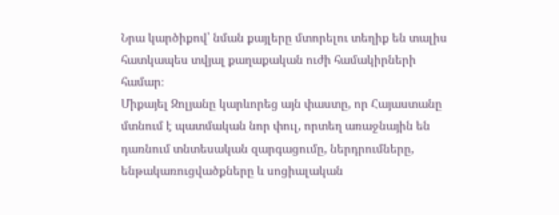Նրա կարծիքով՝ նման քայլերը մտորելու տեղիք են տալիս հատկապես տվյալ քաղաքական ուժի համակիրների համար։
Միքայել Զոլյանը կարևորեց այն փաստը, որ Հայաստանը մտնում է պատմական նոր փուլ, որտեղ առաջնային են դառնում տնտեսական զարգացումը, ներդրումները, ենթակառուցվածքները և սոցիալական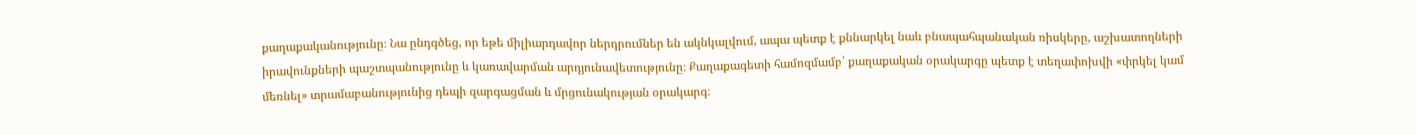քաղաքականությունը։ Նա ընդգծեց, որ եթե միլիարդավոր ներդրումներ են ակնկալվում, ապա պետք է քննարկել նաև բնապահպանական ռիսկերը, աշխատողների իրավունքների պաշտպանությունը և կառավարման արդյունավետությունը։ Քաղաքագետի համոզմամբ՝ քաղաքական օրակարգը պետք է տեղափոխվի «փրկել կամ մեռնել» տրամաբանությունից դեպի զարգացման և մրցունակության օրակարգ։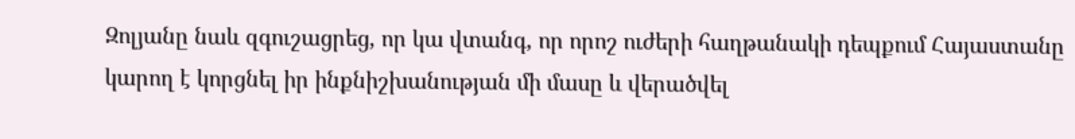Զոլյանը նաև զգուշացրեց, որ կա վտանգ, որ որոշ ուժերի հաղթանակի դեպքում Հայաստանը կարող է կորցնել իր ինքնիշխանության մի մասը և վերածվել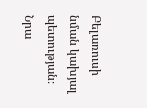Բելառուսի նման կախյալ պետության։ Նրա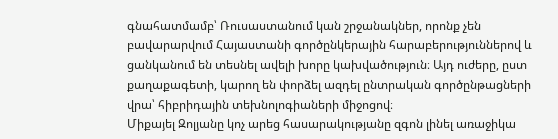գնահատմամբ՝ Ռուսաստանում կան շրջանակներ, որոնք չեն բավարարվում Հայաստանի գործընկերային հարաբերություններով և ցանկանում են տեսնել ավելի խորը կախվածություն։ Այդ ուժերը, ըստ քաղաքագետի, կարող են փորձել ազդել ընտրական գործընթացների վրա՝ հիբրիդային տեխնոլոգիաների միջոցով։
Միքայել Զոլյանը կոչ արեց հասարակությանը զգոն լինել առաջիկա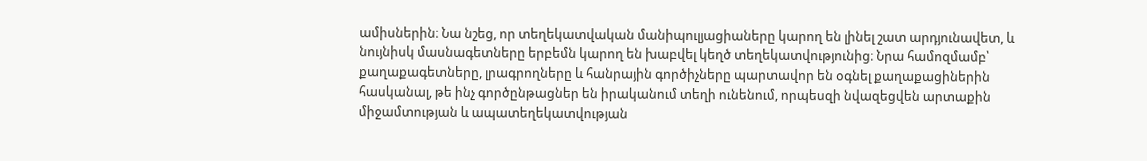ամիսներին։ Նա նշեց, որ տեղեկատվական մանիպուլյացիաները կարող են լինել շատ արդյունավետ, և նույնիսկ մասնագետները երբեմն կարող են խաբվել կեղծ տեղեկատվությունից։ Նրա համոզմամբ՝ քաղաքագետները, լրագրողները և հանրային գործիչները պարտավոր են օգնել քաղաքացիներին հասկանալ, թե ինչ գործընթացներ են իրականում տեղի ունենում, որպեսզի նվազեցվեն արտաքին միջամտության և ապատեղեկատվության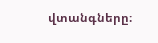վտանգները։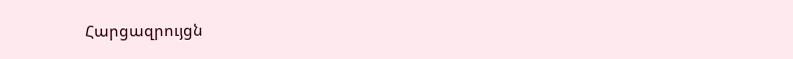Հարցազրույցն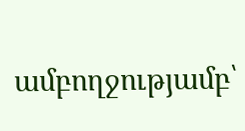ամբողջությամբ՝